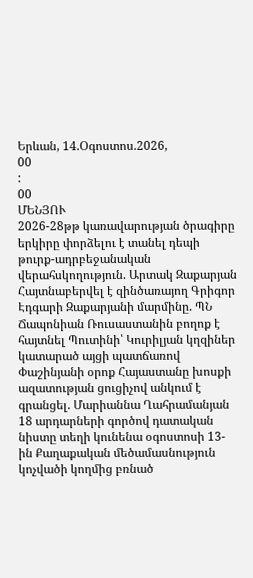Երևան, 14.Օգոստոս.2026,
00
:
00
ՄԵՆՅՈՒ
2026-28թթ կառավարության ծրագիրը երկիրը փորձելու է տանել դեպի թուրք-ադրբեջանական վերահսկողություն. Արտակ Զաքարյան Հայտնաբերվել է զինծառայող Գրիգոր Էդգարի Զաքարյանի մարմինը. ՊՆ Ճապոնիան Ռուսաստանին բողոք է հայտնել Պուտինի՝ Կուրիլյան կղզիներ կատարած այցի պատճառով Փաշինյանի օրոք Հայաստանը խոսքի ազատության ցուցիչով անկում է գրանցել. Մարիաննա Ղահրամանյան 18 արդարների գործով դատական նիստը տեղի կունենա օգոստոսի 13-ին Քաղաքական մեծամասնություն կոչվածի կողմից բռնած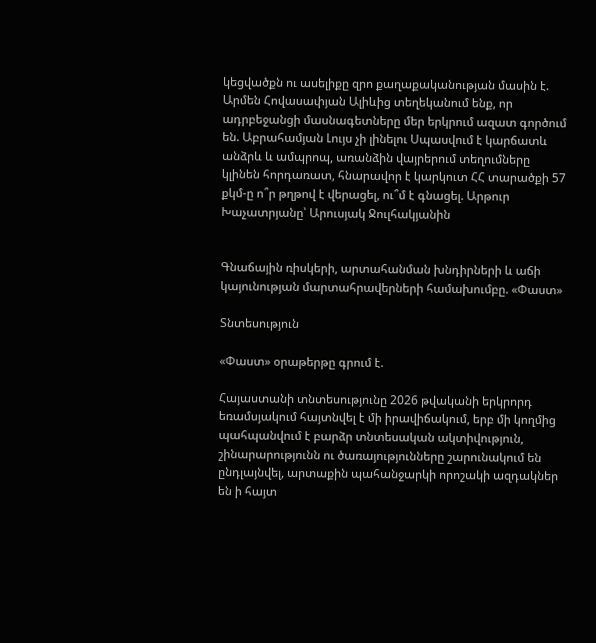կեցվածքն ու ասելիքը զրո քաղաքականության մասին է. Արմեն Հովասափյան Ալիևից տեղեկանում ենք, որ ադրբեջանցի մասնագետները մեր երկրում ազատ գործում են. Աբրահամյան Լույս չի լինելու Սպասվում է կարճատև անձրև և ամպրոպ, առանձին վայրերում տեղումները կլինեն հորդառատ, հնարավոր է կարկուտ ՀՀ տարածքի 57 քկմ-ը ո՞ր թղթով է վերացել, ու՞մ է գնացել. Արթուր Խաչատրյանը՝ Արուսյակ Ջուլհակյանին


Գնաճային ռիսկերի, արտահանման խնդիրների և աճի կայունության մարտահրավերների համախումբը. «Փաստ»

Տնտեսություն

«Փաստ» օրաթերթը գրում է.

Հայաստանի տնտեսությունը 2026 թվականի երկրորդ եռամսյակում հայտնվել է մի իրավիճակում, երբ մի կողմից պահպանվում է բարձր տնտեսական ակտիվություն, շինարարությունն ու ծառայությունները շարունակում են ընդլայնվել, արտաքին պահանջարկի որոշակի ազդակներ են ի հայտ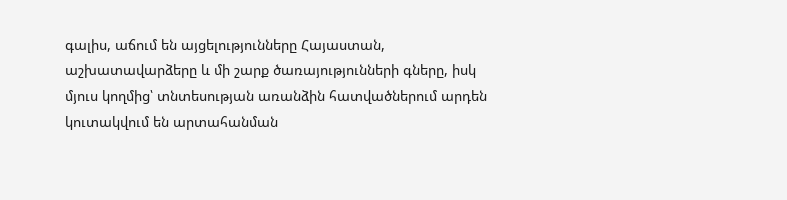գալիս, աճում են այցելությունները Հայաստան, աշխատավարձերը և մի շարք ծառայությունների գները, իսկ մյուս կողմից՝ տնտեսության առանձին հատվածներում արդեն կուտակվում են արտահանման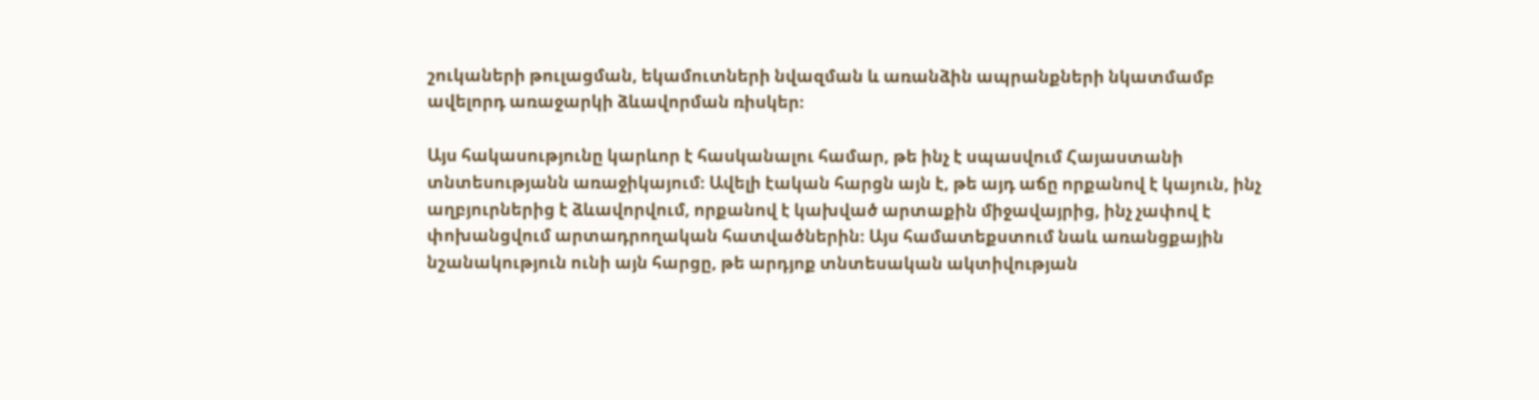շուկաների թուլացման, եկամուտների նվազման և առանձին ապրանքների նկատմամբ ավելորդ առաջարկի ձևավորման ռիսկեր։

Այս հակասությունը կարևոր է հասկանալու համար, թե ինչ է սպասվում Հայաստանի տնտեսությանն առաջիկայում։ Ավելի էական հարցն այն է, թե այդ աճը որքանով է կայուն, ինչ աղբյուրներից է ձևավորվում, որքանով է կախված արտաքին միջավայրից, ինչ չափով է փոխանցվում արտադրողական հատվածներին։ Այս համատեքստում նաև առանցքային նշանակություն ունի այն հարցը, թե արդյոք տնտեսական ակտիվության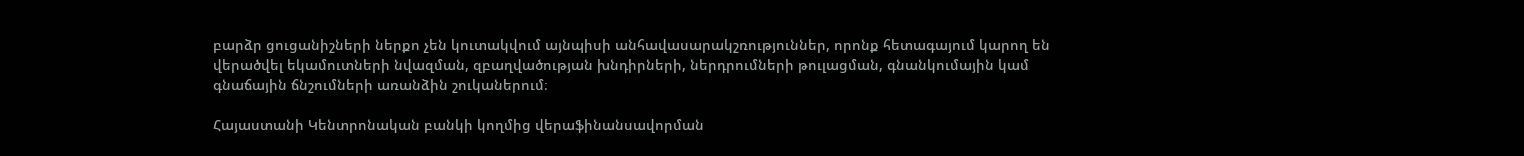բարձր ցուցանիշների ներքո չեն կուտակվում այնպիսի անհավասարակշռություններ, որոնք հետագայում կարող են վերածվել եկամուտների նվազման, զբաղվածության խնդիրների, ներդրումների թուլացման, գնանկումային կամ գնաճային ճնշումների առանձին շուկաներում։

Հայաստանի Կենտրոնական բանկի կողմից վերաֆինանսավորման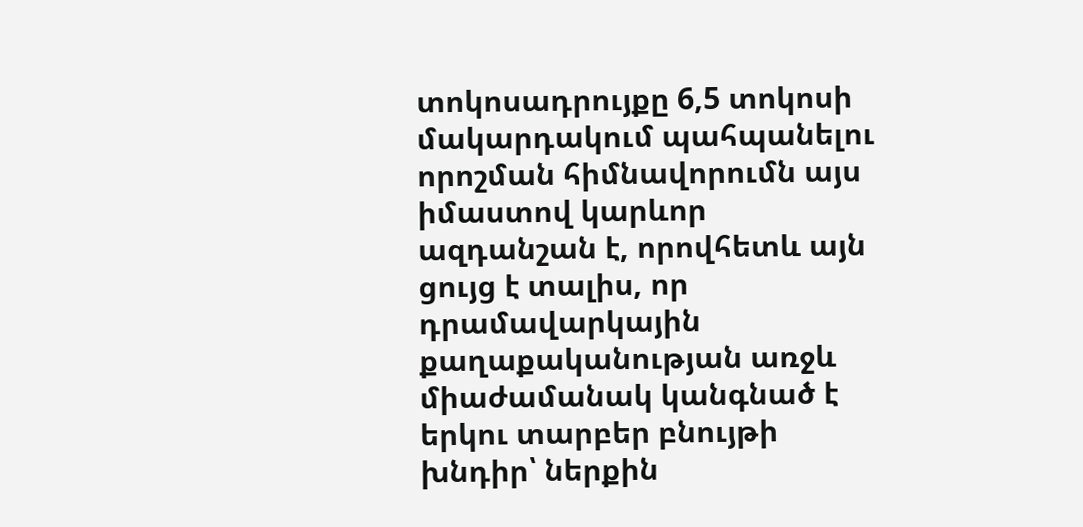տոկոսադրույքը 6,5 տոկոսի մակարդակում պահպանելու որոշման հիմնավորումն այս իմաստով կարևոր ազդանշան է, որովհետև այն ցույց է տալիս, որ դրամավարկային քաղաքականության առջև միաժամանակ կանգնած է երկու տարբեր բնույթի խնդիր՝ ներքին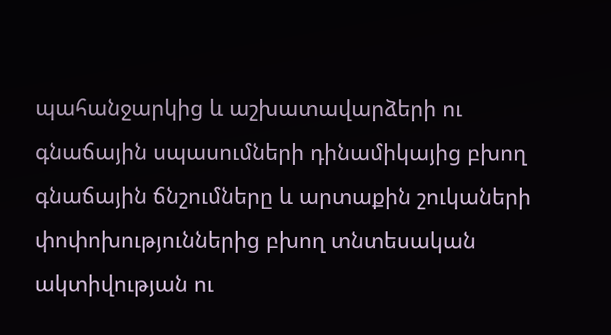պահանջարկից և աշխատավարձերի ու գնաճային սպասումների դինամիկայից բխող գնաճային ճնշումները և արտաքին շուկաների փոփոխություններից բխող տնտեսական ակտիվության ու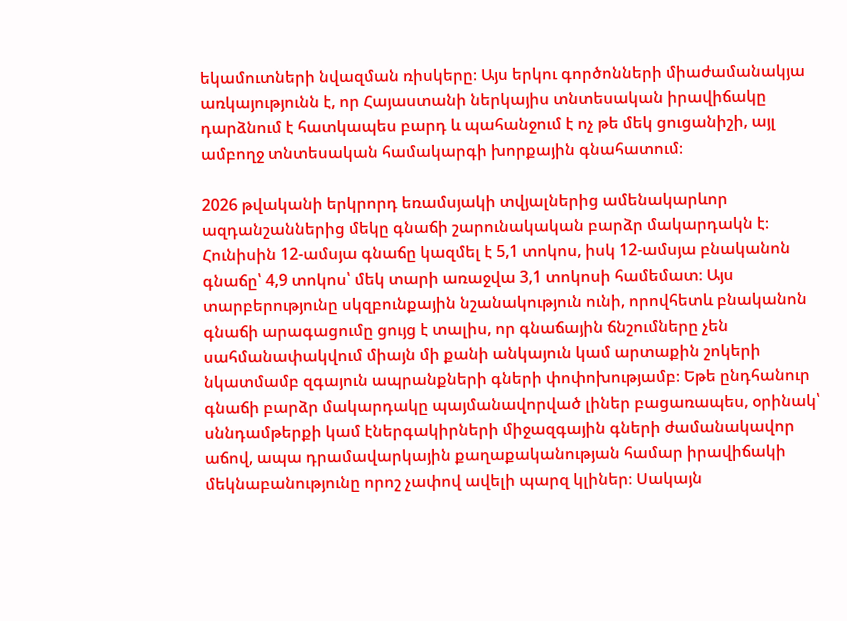եկամուտների նվազման ռիսկերը։ Այս երկու գործոնների միաժամանակյա առկայությունն է, որ Հայաստանի ներկայիս տնտեսական իրավիճակը դարձնում է հատկապես բարդ և պահանջում է ոչ թե մեկ ցուցանիշի, այլ ամբողջ տնտեսական համակարգի խորքային գնահատում։

2026 թվականի երկրորդ եռամսյակի տվյալներից ամենակարևոր ազդանշաններից մեկը գնաճի շարունակական բարձր մակարդակն է։ Հունիսին 12-ամսյա գնաճը կազմել է 5,1 տոկոս, իսկ 12-ամսյա բնականոն գնաճը՝ 4,9 տոկոս՝ մեկ տարի առաջվա 3,1 տոկոսի համեմատ։ Այս տարբերությունը սկզբունքային նշանակություն ունի, որովհետև բնականոն գնաճի արագացումը ցույց է տալիս, որ գնաճային ճնշումները չեն սահմանափակվում միայն մի քանի անկայուն կամ արտաքին շոկերի նկատմամբ զգայուն ապրանքների գների փոփոխությամբ։ Եթե ընդհանուր գնաճի բարձր մակարդակը պայմանավորված լիներ բացառապես, օրինակ՝ սննդամթերքի կամ էներգակիրների միջազգային գների ժամանակավոր աճով, ապա դրամավարկային քաղաքականության համար իրավիճակի մեկնաբանությունը որոշ չափով ավելի պարզ կլիներ։ Սակայն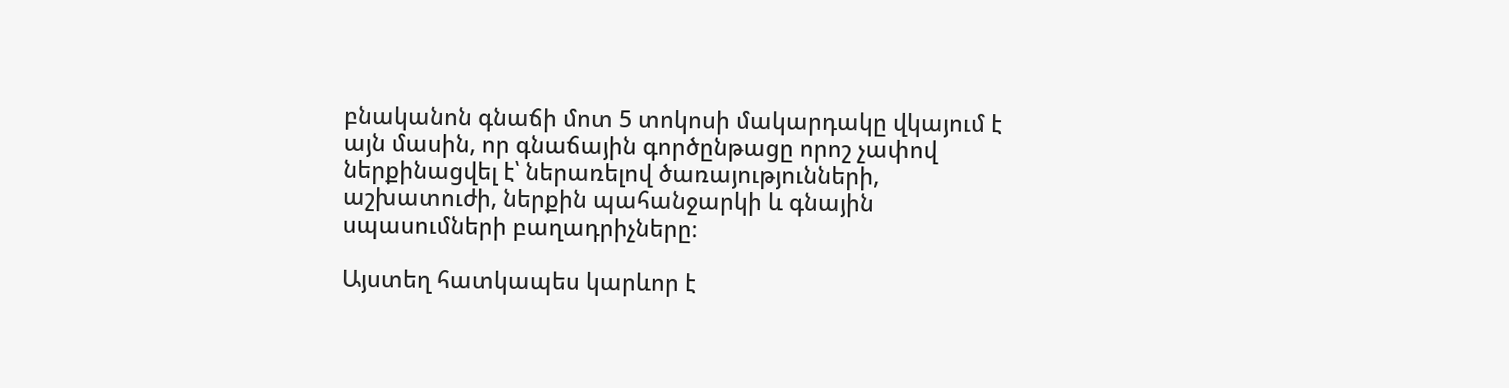բնականոն գնաճի մոտ 5 տոկոսի մակարդակը վկայում է այն մասին, որ գնաճային գործընթացը որոշ չափով ներքինացվել է՝ ներառելով ծառայությունների, աշխատուժի, ներքին պահանջարկի և գնային սպասումների բաղադրիչները։

Այստեղ հատկապես կարևոր է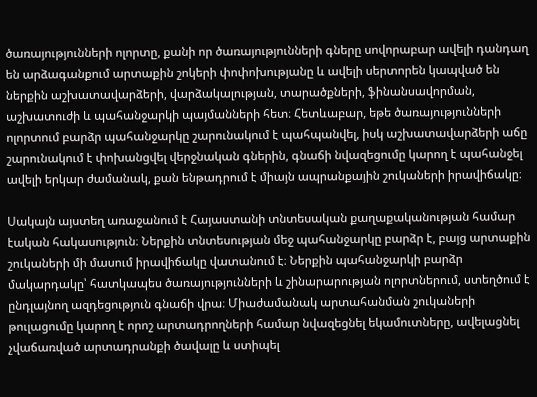ծառայությունների ոլորտը, քանի որ ծառայությունների գները սովորաբար ավելի դանդաղ են արձագանքում արտաքին շոկերի փոփոխությանը և ավելի սերտորեն կապված են ներքին աշխատավարձերի, վարձակալության, տարածքների, ֆինանսավորման, աշխատուժի և պահանջարկի պայմանների հետ։ Հետևաբար, եթե ծառայությունների ոլորտում բարձր պահանջարկը շարունակում է պահպանվել, իսկ աշխատավարձերի աճը շարունակում է փոխանցվել վերջնական գներին, գնաճի նվազեցումը կարող է պահանջել ավելի երկար ժամանակ, քան ենթադրում է միայն ապրանքային շուկաների իրավիճակը։

Սակայն այստեղ առաջանում է Հայաստանի տնտեսական քաղաքականության համար էական հակասություն։ Ներքին տնտեսության մեջ պահանջարկը բարձր է, բայց արտաքին շուկաների մի մասում իրավիճակը վատանում է։ Ներքին պահանջարկի բարձր մակարդակը՝ հատկապես ծառայությունների և շինարարության ոլորտներում, ստեղծում է ընդլայնող ազդեցություն գնաճի վրա։ Միաժամանակ արտահանման շուկաների թուլացումը կարող է որոշ արտադրողների համար նվազեցնել եկամուտները, ավելացնել չվաճառված արտադրանքի ծավալը և ստիպել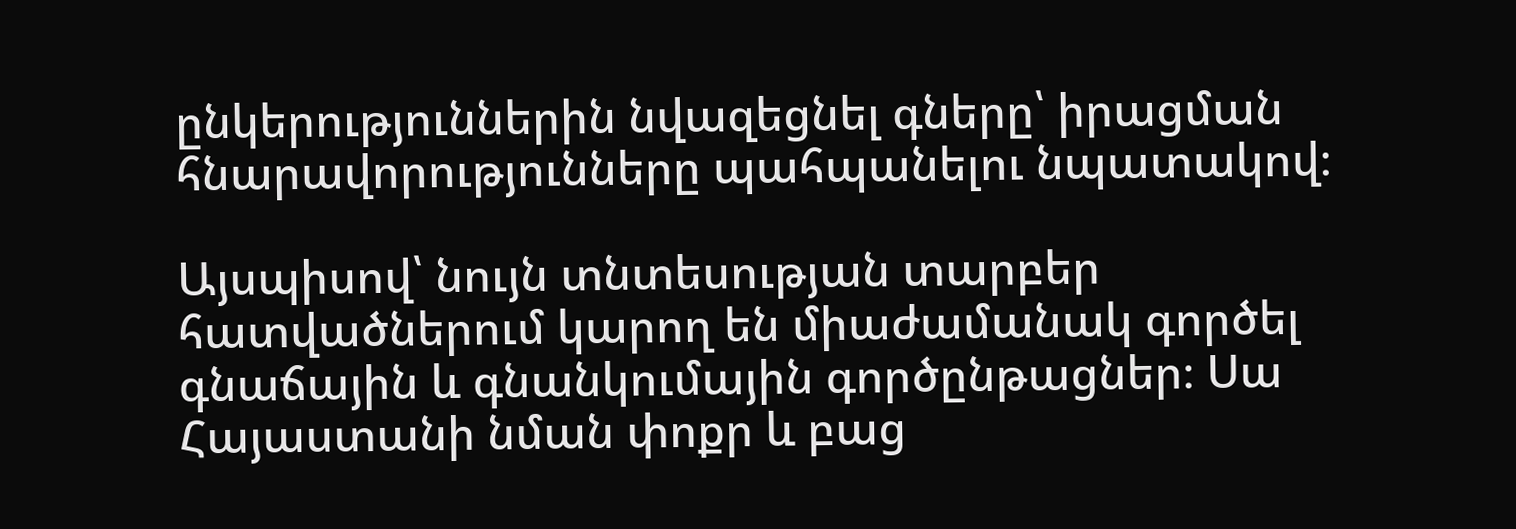ընկերություններին նվազեցնել գները՝ իրացման հնարավորությունները պահպանելու նպատակով։

Այսպիսով՝ նույն տնտեսության տարբեր հատվածներում կարող են միաժամանակ գործել գնաճային և գնանկումային գործընթացներ։ Սա Հայաստանի նման փոքր և բաց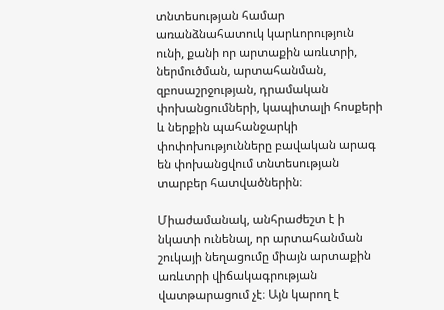տնտեսության համար առանձնահատուկ կարևորություն ունի, քանի որ արտաքին առևտրի, ներմուծման, արտահանման, զբոսաշրջության, դրամական փոխանցումների, կապիտալի հոսքերի և ներքին պահանջարկի փոփոխությունները բավական արագ են փոխանցվում տնտեսության տարբեր հատվածներին։

Միաժամանակ, անհրաժեշտ է ի նկատի ունենալ, որ արտահանման շուկայի նեղացումը միայն արտաքին առևտրի վիճակագրության վատթարացում չէ։ Այն կարող է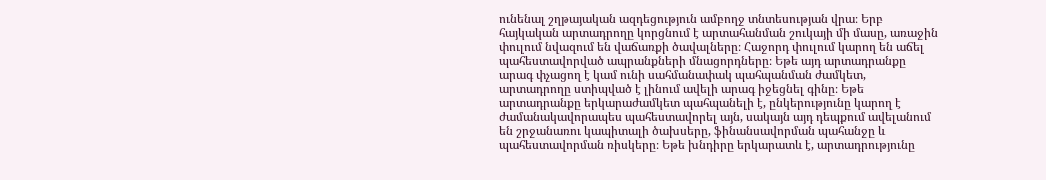ունենալ շղթայական ազդեցություն ամբողջ տնտեսության վրա։ Երբ հայկական արտադրողը կորցնում է արտահանման շուկայի մի մասը, առաջին փուլում նվազում են վաճառքի ծավալները։ Հաջորդ փուլում կարող են աճել պահեստավորված ապրանքների մնացորդները։ Եթե այդ արտադրանքը արագ փչացող է կամ ունի սահմանափակ պահպանման ժամկետ, արտադրողը ստիպված է լինում ավելի արագ իջեցնել գինը։ Եթե արտադրանքը երկարաժամկետ պահպանելի է, ընկերությունը կարող է ժամանակավորապես պահեստավորել այն, սակայն այդ դեպքում ավելանում են շրջանառու կապիտալի ծախսերը, ֆինանսավորման պահանջը և պահեստավորման ռիսկերը։ Եթե խնդիրը երկարատև է, արտադրությունը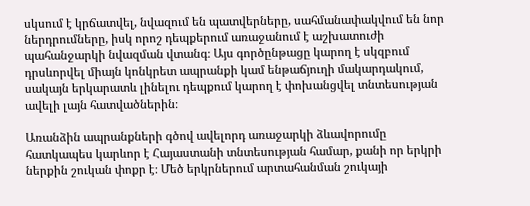սկսում է կրճատվել, նվազում են պատվերները, սահմանափակվում են նոր ներդրումները, իսկ որոշ դեպքերում առաջանում է աշխատուժի պահանջարկի նվազման վտանգ։ Այս գործընթացը կարող է սկզբում դրսևորվել միայն կոնկրետ ապրանքի կամ ենթաճյուղի մակարդակում, սակայն երկարատև լինելու դեպքում կարող է փոխանցվել տնտեսության ավելի լայն հատվածներին։

Առանձին ապրանքների գծով ավելորդ առաջարկի ձևավորումը հատկապես կարևոր է Հայաստանի տնտեսության համար, քանի որ երկրի ներքին շուկան փոքր է։ Մեծ երկրներում արտահանման շուկայի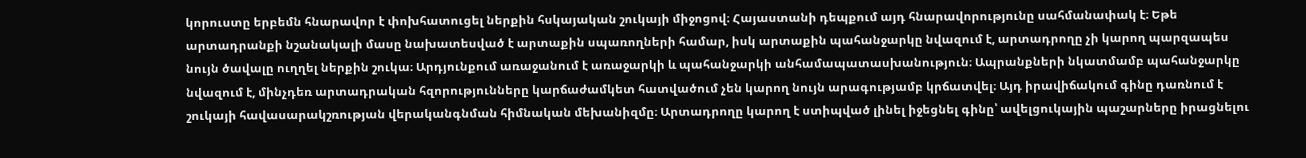կորուստը երբեմն հնարավոր է փոխհատուցել ներքին հսկայական շուկայի միջոցով։ Հայաստանի դեպքում այդ հնարավորությունը սահմանափակ է։ Եթե արտադրանքի նշանակալի մասը նախատեսված է արտաքին սպառողների համար, իսկ արտաքին պահանջարկը նվազում է, արտադրողը չի կարող պարզապես նույն ծավալը ուղղել ներքին շուկա։ Արդյունքում առաջանում է առաջարկի և պահանջարկի անհամապատասխանություն։ Ապրանքների նկատմամբ պահանջարկը նվազում է, մինչդեռ արտադրական հզորությունները կարճաժամկետ հատվածում չեն կարող նույն արագությամբ կրճատվել։ Այդ իրավիճակում գինը դառնում է շուկայի հավասարակշռության վերականգնման հիմնական մեխանիզմը։ Արտադրողը կարող է ստիպված լինել իջեցնել գինը՝ ավելցուկային պաշարները իրացնելու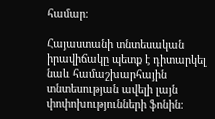համար։

Հայաստանի տնտեսական իրավիճակը պետք է դիտարկել նաև համաշխարհային տնտեսության ավելի լայն փոփոխությունների ֆոնին։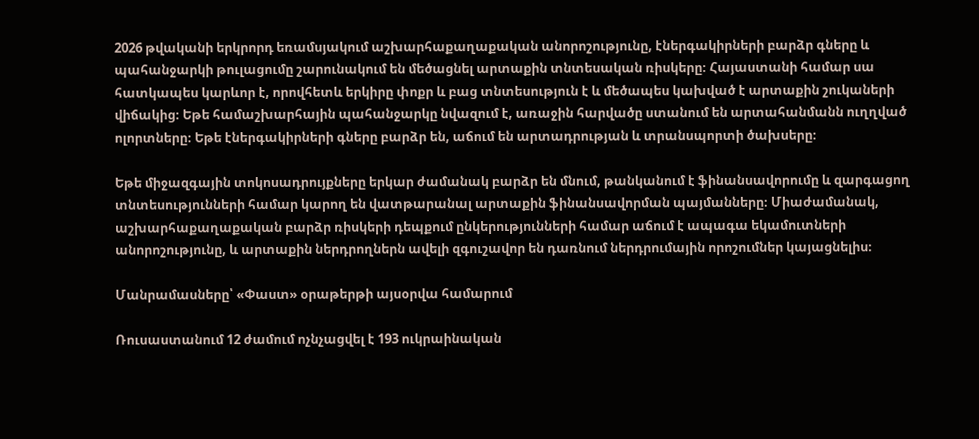2026 թվականի երկրորդ եռամսյակում աշխարհաքաղաքական անորոշությունը, էներգակիրների բարձր գները և պահանջարկի թուլացումը շարունակում են մեծացնել արտաքին տնտեսական ռիսկերը։ Հայաստանի համար սա հատկապես կարևոր է, որովհետև երկիրը փոքր և բաց տնտեսություն է և մեծապես կախված է արտաքին շուկաների վիճակից։ Եթե համաշխարհային պահանջարկը նվազում է, առաջին հարվածը ստանում են արտահանմանն ուղղված ոլորտները։ Եթե էներգակիրների գները բարձր են, աճում են արտադրության և տրանսպորտի ծախսերը։

Եթե միջազգային տոկոսադրույքները երկար ժամանակ բարձր են մնում, թանկանում է ֆինանսավորումը և զարգացող տնտեսությունների համար կարող են վատթարանալ արտաքին ֆինանսավորման պայմանները։ Միաժամանակ, աշխարհաքաղաքական բարձր ռիսկերի դեպքում ընկերությունների համար աճում է ապագա եկամուտների անորոշությունը, և արտաքին ներդրողներն ավելի զգուշավոր են դառնում ներդրումային որոշումներ կայացնելիս։

Մանրամասները՝ «Փաստ» օրաթերթի այսօրվա համարում

Ռուսաստանում 12 ժամում ոչնչացվել է 193 ուկրաինական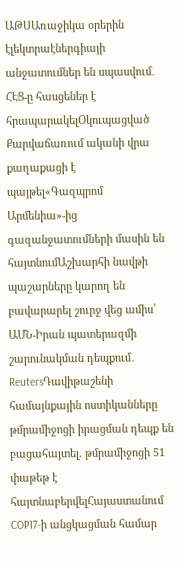ԱԹՍԱռաջիկա օրերին էլեկտրաէներգիայի անջատումներ են սպասվում․ ՀԷՑ-ը հասցեներ է հրապարակելՕկուպացված Քարվաճառում ականի վրա քաղաքացի է պայթել«Գազպրոմ Արմենիա»-ից գազանջատումների մասին են հայտնումԱշխարհի նավթի պաշարները կարող են բավարարել շուրջ վեց ամիս՝ ԱՄՆ-Իրան պատերազմի շարունակման դեպքում․ ReutersԴավիթաշենի համայնքային ոստիկանները թմրամիջոցի իրացման դեպք են բացահայտել. թմրամիջոցի 51 փաթեթ է հայտնաբերվելՀայաստանում COP17-ի անցկացման համար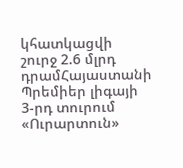կհատկացվի շուրջ 2.6 մլրդ դրամՀայաստանի Պրեմիեր լիգայի 3-րդ տուրում «Ուրարտուն»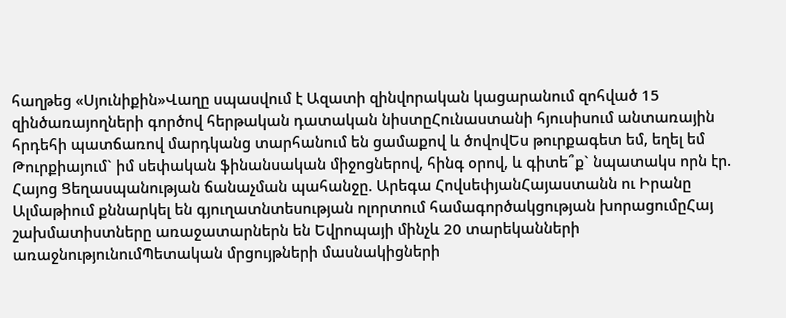հաղթեց «Սյունիքին»Վաղը սպասվում է Ազատի զինվորական կացարանում զոհված 15 զինծառայողների գործով հերթական դատական նիստըՀունաստանի հյուսիսում անտառային հրդեհի պատճառով մարդկանց տարհանում են ցամաքով և ծովովԵս թուրքագետ եմ, եղել եմ Թուրքիայում` իմ սեփական ֆինանսական միջոցներով, հինգ օրով, և գիտե՞ք` նպատակս որն էր. Հայոց Ցեղասպանության ճանաչման պահանջը. Արեգա ՀովսեփյանՀայաստանն ու Իրանը Ալմաթիում քննարկել են գյուղատնտեսության ոլորտում համագործակցության խորացումըՀայ շախմատիստները առաջատարներն են Եվրոպայի մինչև 20 տարեկանների առաջնությունումՊետական մրցույթների մասնակիցների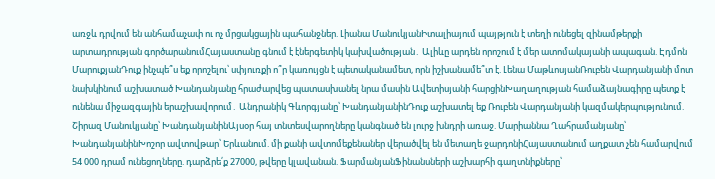առջև դրվում են անհամաչափ ու ոչ մրցակցային պահանջներ. Լիանա ՄանուկյանԻտալիայում պայթյուն է տեղի ունեցել զինամթերքի արտադրության գործարանումՀայաստանը գնում է էներգետիկ կախվածության․ Ալիևը արդեն որոշում է մեր ատոմակայանի ապագան. Էդմոն ՄարուքյանԴուք ինչպե՞ս եք որոշելու՝ սփյուռքի ո՞ր կառույցն է պետականամետ, որն իշխանամե՞տ է. Լենա ՄաթևոսյանՌուբեն Վարդանյանի մոտ նախկինում աշխատած Խանդանյանը հրաժարվեց պատասխանել նրա մասին Ավետիսյանի հարցինԽաղաղության համաձայնագիրը պետք է ունենա միջազգային երաշխավորում․ Անդրանիկ Գևորգյանը՝ ԽանդանյանինԴուք աշխատել եք Ռուբեն Վարդանյանի կազմակերպությունում. Շիրազ Մանուկյանը՝ ԽանդանյանինԱյսօր հայ տնտեսվարողները կանգնած են լուրջ խնդրի առաջ. Մարիաննա Ղահրամանյանը՝ ԽանդանյանինԽոշոր ավտովթար՝ Երևանում. մի քանի ավտոմեքենաներ վերածվել են մետաղե ջարդոնիՀայաստանում աղքատ չեն համարվում 54 000 դրամ ունեցողները. դարձրե՛ք 27000, թվերը կլավանան. ՖարմանյանՖինանսների աշխարհի գաղտնիքները՝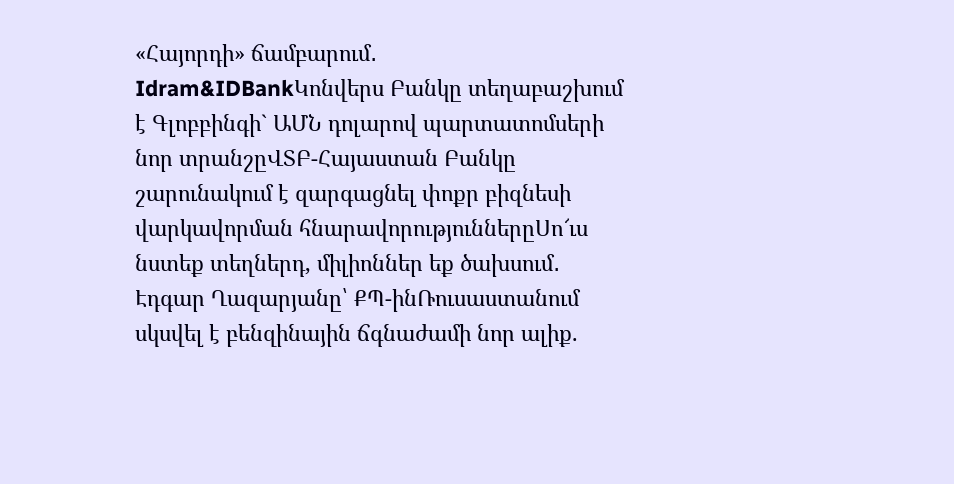«Հայորդի» ճամբարում․ Idram&IDBankԿոնվերս Բանկը տեղաբաշխում է Գլոբբինգի` ԱՄՆ դոլարով պարտատոմսերի նոր տրանշըՎՏԲ-Հայաստան Բանկը շարունակում է զարգացնել փոքր բիզնեսի վարկավորման հնարավորություններըՍո՜ւս նստեք տեղներդ, միլիոններ եք ծախսում․ Էդգար Ղազարյանը՝ ՔՊ-ինՌուսաստանում սկսվել է բենզինային ճգնաժամի նոր ալիք.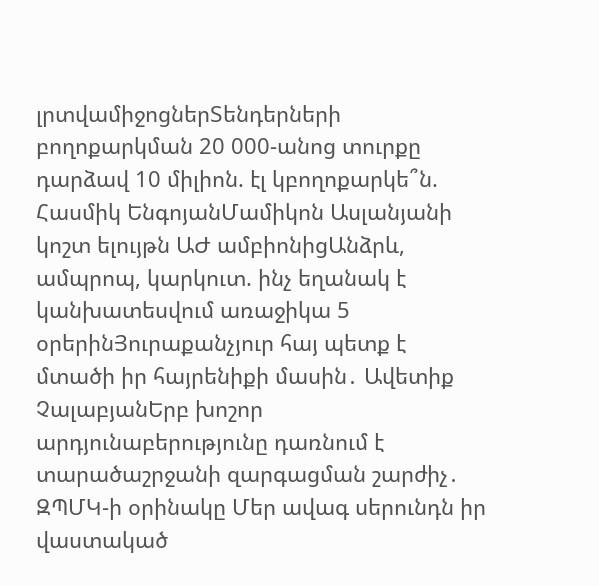լրտվամիջոցներՏենդերների բողոքարկման 20 000-անոց տուրքը դարձավ 10 միլիոն. էլ կբողոքարկե՞ն. Հասմիկ ԵնգոյանՄամիկոն Ասլանյանի կոշտ ելույթն ԱԺ ամբիոնիցԱնձրև, ամպրոպ, կարկուտ. ինչ եղանակ է կանխատեսվում առաջիկա 5 օրերինՅուրաքանչյուր հայ պետք է մտածի իր հայրենիքի մասին․ Ավետիք ՉալաբյանԵրբ խոշոր արդյունաբերությունը դառնում է տարածաշրջանի զարգացման շարժիչ․ ԶՊՄԿ-ի օրինակը Մեր ավագ սերունդն իր վաստակած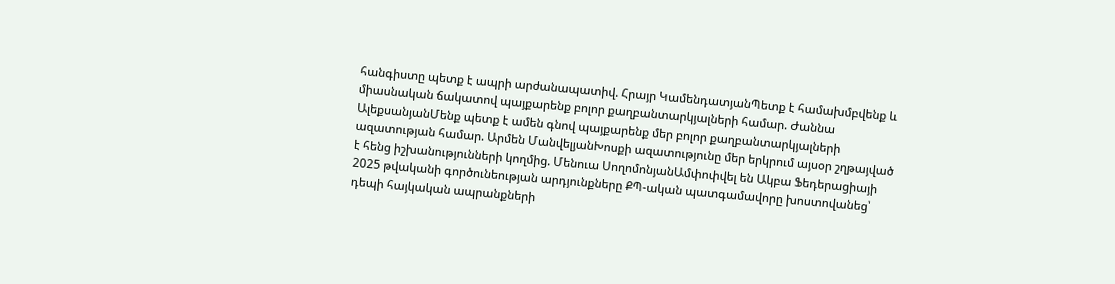հանգիստը պետք է ապրի արժանապատիվ. Հրայր ԿամենդատյանՊետք է համախմբվենք և միասնական ճակատով պայքարենք բոլոր քաղբանտարկյալների համար. Ժաննա ԱլեքսանյանՄենք պետք է ամեն գնով պայքարենք մեր բոլոր քաղբանտարկյալների ազատության համար. Արմեն ՄանվելյանԽոսքի ազատությունը մեր երկրում այսօր շղթայված է հենց իշխանությունների կողմից. Մենուա ՍողոմոնյանԱմփոփվել են Ակբա Ֆեդերացիայի 2025 թվականի գործունեության արդյունքները ՔՊ-ական պատգամավորը խոստովանեց՝ դեպի հայկական ապրանքների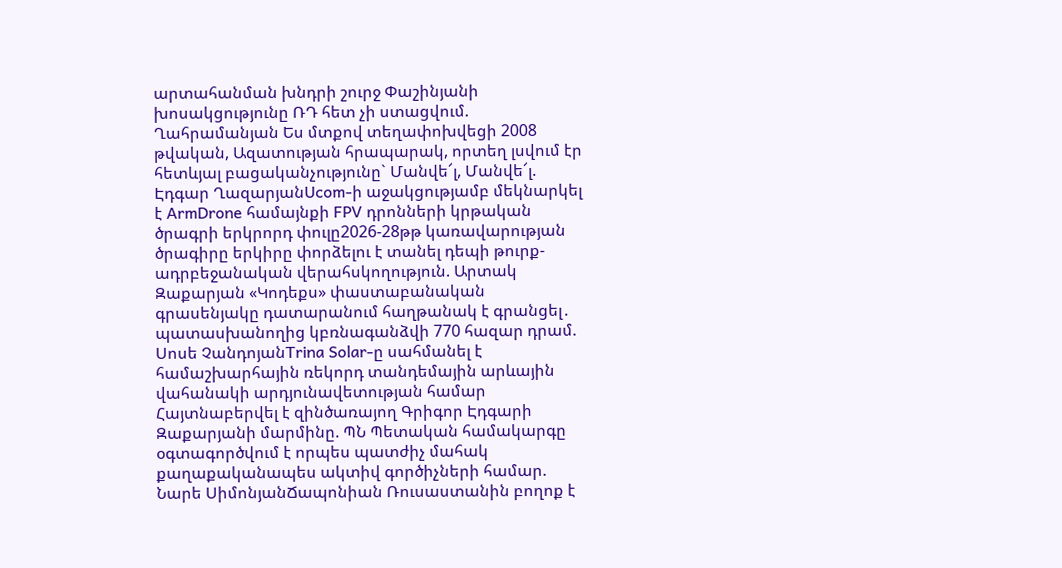արտահանման խնդրի շուրջ Փաշինյանի խոսակցությունը ՌԴ հետ չի ստացվում. Ղահրամանյան Ես մտքով տեղափոխվեցի 2008 թվական, Ազատության հրապարակ, որտեղ լսվում էր հետևյալ բացականչությունը` Մանվե՜լ, Մանվե՜լ. Էդգար ՂազարյանUcom-ի աջակցությամբ մեկնարկել է ArmDrone համայնքի FPV դրոնների կրթական ծրագրի երկրորդ փուլը2026-28թթ կառավարության ծրագիրը երկիրը փորձելու է տանել դեպի թուրք-ադրբեջանական վերահսկողություն. Արտակ Զաքարյան «Կոդեքս» փաստաբանական գրասենյակը դատարանում հաղթանակ է գրանցել․ պատասխանողից կբռնագանձվի 770 հազար դրամ. Սոսե ՉանդոյանTrina Solar-ը սահմանել է համաշխարհային ռեկորդ տանդեմային արևային վահանակի արդյունավետության համար Հայտնաբերվել է զինծառայող Գրիգոր Էդգարի Զաքարյանի մարմինը. ՊՆ Պետական համակարգը օգտագործվում է որպես պատժիչ մահակ քաղաքականապես ակտիվ գործիչների համար. Նարե ՍիմոնյանՃապոնիան Ռուսաստանին բողոք է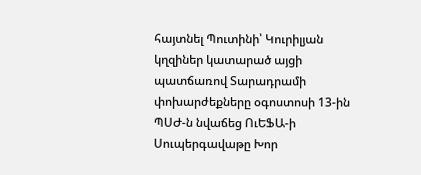հայտնել Պուտինի՝ Կուրիլյան կղզիներ կատարած այցի պատճառով Տարադրամի փոխարժեքները օգոստոսի 13-ին ՊՍԺ-ն նվաճեց ՈւԵՖԱ-ի Սուպերգավաթը Խոր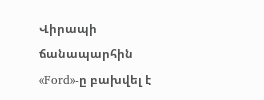Վիրապի ճանապարհին «Ford»-ը բախվել է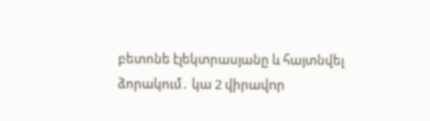բետոնե էլեկտրասյանը և հայտնվել ձորակում․ կա 2 վիրավnր